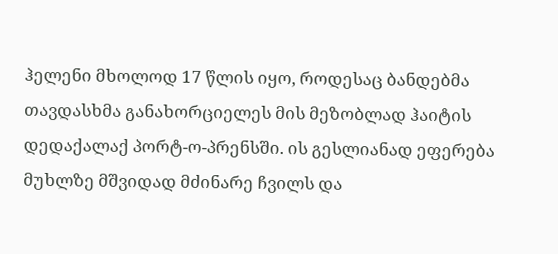ჰელენი მხოლოდ 17 წლის იყო, როდესაც ბანდებმა თავდასხმა განახორციელეს მის მეზობლად ჰაიტის დედაქალაქ პორტ-ო-პრენსში. ის გესლიანად ეფერება მუხლზე მშვიდად მძინარე ჩვილს და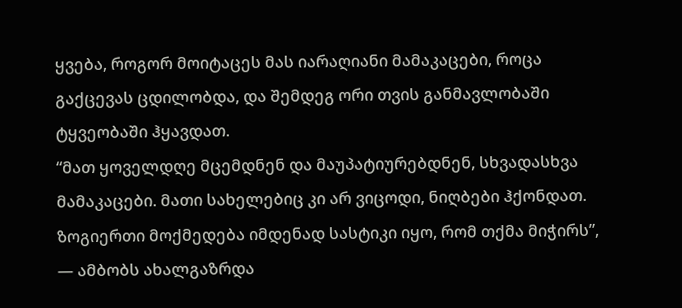ყვება, როგორ მოიტაცეს მას იარაღიანი მამაკაცები, როცა გაქცევას ცდილობდა, და შემდეგ ორი თვის განმავლობაში ტყვეობაში ჰყავდათ.
“მათ ყოველდღე მცემდნენ და მაუპატიურებდნენ, სხვადასხვა მამაკაცები. მათი სახელებიც კი არ ვიცოდი, ნიღბები ჰქონდათ. ზოგიერთი მოქმედება იმდენად სასტიკი იყო, რომ თქმა მიჭირს”, — ამბობს ახალგაზრდა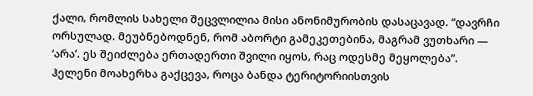ქალი, რომლის სახელი შეცვლილია მისი ანონიმურობის დასაცავად. “დავრჩი ორსულად. მეუბნებოდნენ, რომ აბორტი გამეკეთებინა, მაგრამ ვუთხარი — ‘არა’. ეს შეიძლება ერთადერთი შვილი იყოს, რაც ოდესმე მეყოლება”.
ჰელენი მოახერხა გაქცევა, როცა ბანდა ტერიტორიისთვის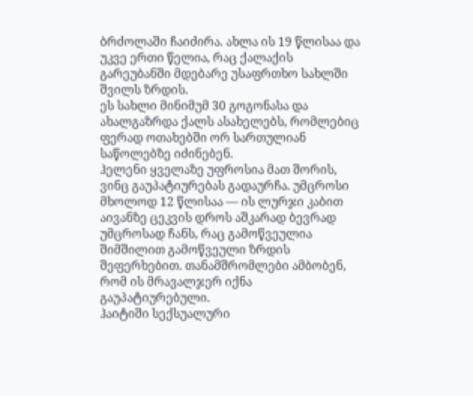ბრძოლაში ჩაიძირა. ახლა ის 19 წლისაა და უკვე ერთი წელია, რაც ქალაქის გარეუბანში მდებარე უსაფრთხო სახლში შვილს ზრდის.
ეს სახლი მინიმუმ 30 გოგონასა და ახალგაზრდა ქალს ასახელებს, რომლებიც ფერად ოთახებში ორ სართულიან საწოლებზე იძინებენ.
ჰელენი ყველაზე უფროსია მათ შორის, ვინც გაუპატიურებას გადაურჩა. უმცროსი მხოლოდ 12 წლისაა — ის ლურჯი კაბით აივანზე ცეკვის დროს აშკარად ბევრად უმცროსად ჩანს, რაც გამოწვეულია შიმშილით გამოწვეული ზრდის შეფერხებით. თანამშრომლები ამბობენ, რომ ის მრავალჯერ იქნა გაუპატიურებული.
ჰაიტიში სექსუალური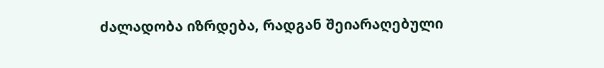ძალადობა იზრდება, რადგან შეიარაღებული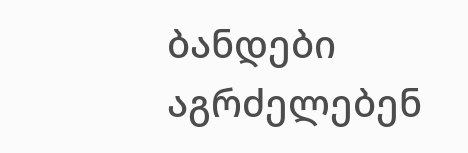ბანდები აგრძელებენ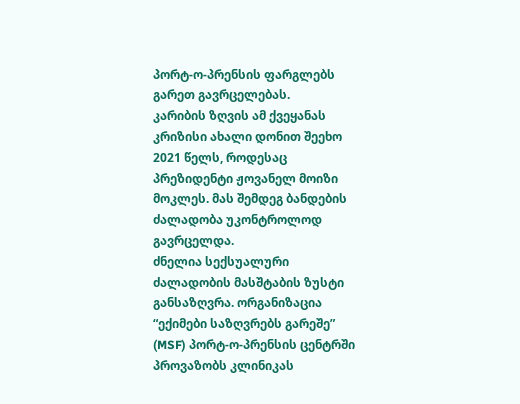პორტ-ო-პრენსის ფარგლებს გარეთ გავრცელებას.
კარიბის ზღვის ამ ქვეყანას კრიზისი ახალი დონით შეეხო 2021 წელს, როდესაც პრეზიდენტი ჟოვანელ მოიზი მოკლეს. მას შემდეგ ბანდების ძალადობა უკონტროლოდ გავრცელდა.
ძნელია სექსუალური ძალადობის მასშტაბის ზუსტი განსაზღვრა. ორგანიზაცია “ექიმები საზღვრებს გარეშე” (MSF) პორტ-ო-პრენსის ცენტრში პროვაზობს კლინიკას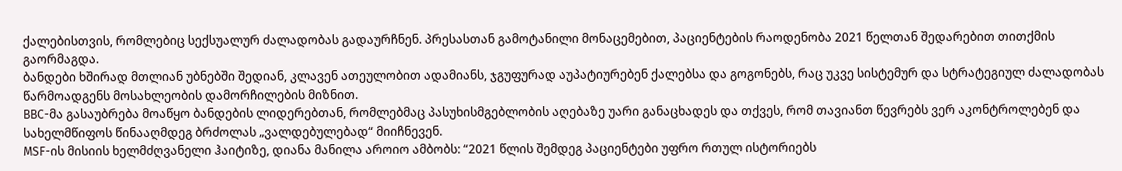ქალებისთვის, რომლებიც სექსუალურ ძალადობას გადაურჩნენ. პრესასთან გამოტანილი მონაცემებით, პაციენტების რაოდენობა 2021 წელთან შედარებით თითქმის გაორმაგდა.
ბანდები ხშირად მთლიან უბნებში შედიან, კლავენ ათეულობით ადამიანს, ჯგუფურად აუპატიურებენ ქალებსა და გოგონებს, რაც უკვე სისტემურ და სტრატეგიულ ძალადობას წარმოადგენს მოსახლეობის დამორჩილების მიზნით.
BBC-მა გასაუბრება მოაწყო ბანდების ლიდერებთან, რომლებმაც პასუხისმგებლობის აღებაზე უარი განაცხადეს და თქვეს, რომ თავიანთ წევრებს ვერ აკონტროლებენ და სახელმწიფოს წინააღმდეგ ბრძოლას „ვალდებულებად“ მიიჩნევენ.
MSF-ის მისიის ხელმძღვანელი ჰაიტიზე, დიანა მანილა აროიო ამბობს: “2021 წლის შემდეგ პაციენტები უფრო რთულ ისტორიებს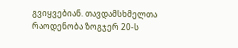გვიყვებიან. თავდამსხმელთა რაოდენობა ზოგჯერ 20-ს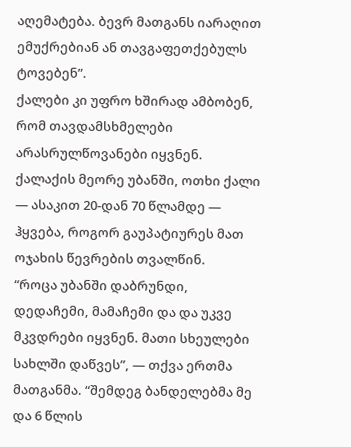აღემატება. ბევრ მათგანს იარაღით ემუქრებიან ან თავგაფეთქებულს ტოვებენ”.
ქალები კი უფრო ხშირად ამბობენ, რომ თავდამსხმელები არასრულწოვანები იყვნენ.
ქალაქის მეორე უბანში, ოთხი ქალი — ასაკით 20-დან 70 წლამდე — ჰყვება, როგორ გაუპატიურეს მათ ოჯახის წევრების თვალწინ.
“როცა უბანში დაბრუნდი, დედაჩემი, მამაჩემი და და უკვე მკვდრები იყვნენ. მათი სხეულები სახლში დაწვეს”, — თქვა ერთმა მათგანმა. “შემდეგ ბანდელებმა მე და 6 წლის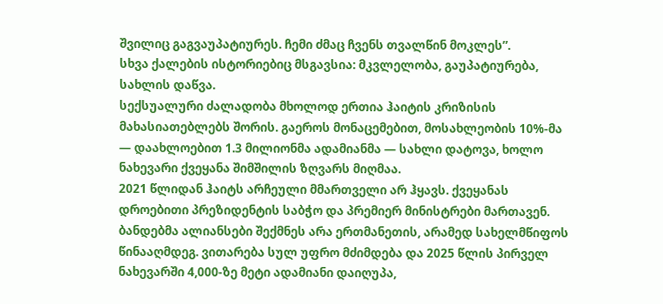შვილიც გაგვაუპატიურეს. ჩემი ძმაც ჩვენს თვალწინ მოკლეს”.
სხვა ქალების ისტორიებიც მსგავსია: მკვლელობა, გაუპატიურება, სახლის დაწვა.
სექსუალური ძალადობა მხოლოდ ერთია ჰაიტის კრიზისის მახასიათებლებს შორის. გაეროს მონაცემებით, მოსახლეობის 10%-მა — დაახლოებით 1.3 მილიონმა ადამიანმა — სახლი დატოვა, ხოლო ნახევარი ქვეყანა შიმშილის ზღვარს მიღმაა.
2021 წლიდან ჰაიტს არჩეული მმართველი არ ჰყავს. ქვეყანას დროებითი პრეზიდენტის საბჭო და პრემიერ მინისტრები მართავენ.
ბანდებმა ალიანსები შექმნეს არა ერთმანეთის, არამედ სახელმწიფოს წინააღმდეგ. ვითარება სულ უფრო მძიმდება და 2025 წლის პირველ ნახევარში 4,000-ზე მეტი ადამიანი დაიღუპა,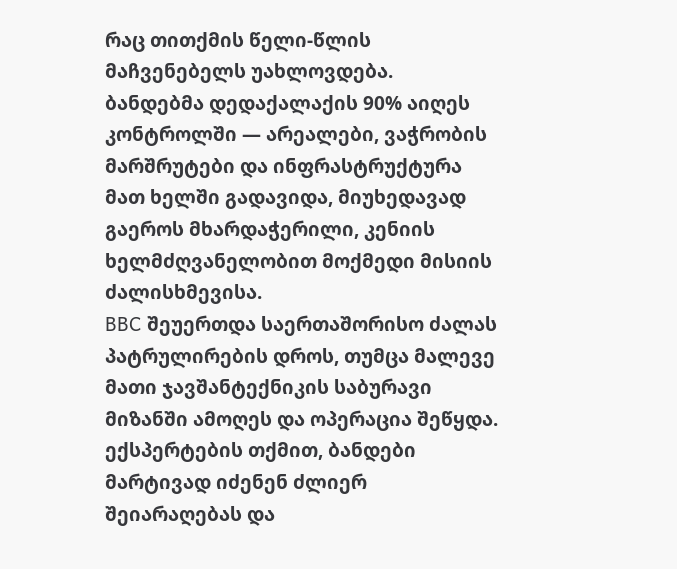რაც თითქმის წელი-წლის მაჩვენებელს უახლოვდება.
ბანდებმა დედაქალაქის 90% აიღეს კონტროლში — არეალები, ვაჭრობის მარშრუტები და ინფრასტრუქტურა მათ ხელში გადავიდა, მიუხედავად გაეროს მხარდაჭერილი, კენიის ხელმძღვანელობით მოქმედი მისიის ძალისხმევისა.
BBC შეუერთდა საერთაშორისო ძალას პატრულირების დროს, თუმცა მალევე მათი ჯავშანტექნიკის საბურავი მიზანში ამოღეს და ოპერაცია შეწყდა.
ექსპერტების თქმით, ბანდები მარტივად იძენენ ძლიერ შეიარაღებას და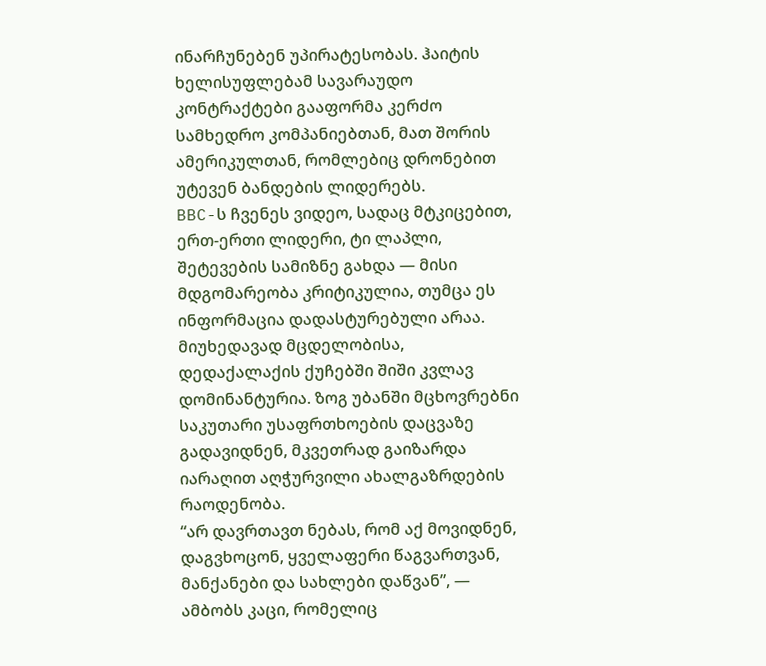ინარჩუნებენ უპირატესობას. ჰაიტის ხელისუფლებამ სავარაუდო კონტრაქტები გააფორმა კერძო სამხედრო კომპანიებთან, მათ შორის ამერიკულთან, რომლებიც დრონებით უტევენ ბანდების ლიდერებს.
BBC-ს ჩვენეს ვიდეო, სადაც მტკიცებით, ერთ-ერთი ლიდერი, ტი ლაპლი, შეტევების სამიზნე გახდა — მისი მდგომარეობა კრიტიკულია, თუმცა ეს ინფორმაცია დადასტურებული არაა.
მიუხედავად მცდელობისა, დედაქალაქის ქუჩებში შიში კვლავ დომინანტურია. ზოგ უბანში მცხოვრებნი საკუთარი უსაფრთხოების დაცვაზე გადავიდნენ, მკვეთრად გაიზარდა იარაღით აღჭურვილი ახალგაზრდების რაოდენობა.
“არ დავრთავთ ნებას, რომ აქ მოვიდნენ, დაგვხოცონ, ყველაფერი წაგვართვან, მანქანები და სახლები დაწვან”, — ამბობს კაცი, რომელიც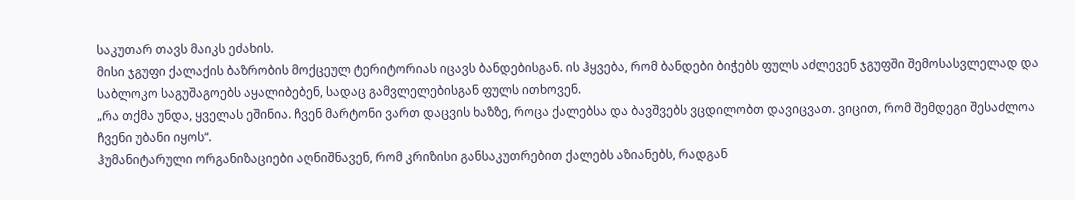საკუთარ თავს მაიკს ეძახის.
მისი ჯგუფი ქალაქის ბაზრობის მოქცეულ ტერიტორიას იცავს ბანდებისგან. ის ჰყვება, რომ ბანდები ბიჭებს ფულს აძლევენ ჯგუფში შემოსასვლელად და საბლოკო საგუშაგოებს აყალიბებენ, სადაც გამვლელებისგან ფულს ითხოვენ.
„რა თქმა უნდა, ყველას ეშინია. ჩვენ მარტონი ვართ დაცვის ხაზზე, როცა ქალებსა და ბავშვებს ვცდილობთ დავიცვათ. ვიცით, რომ შემდეგი შესაძლოა ჩვენი უბანი იყოს“.
ჰუმანიტარული ორგანიზაციები აღნიშნავენ, რომ კრიზისი განსაკუთრებით ქალებს აზიანებს, რადგან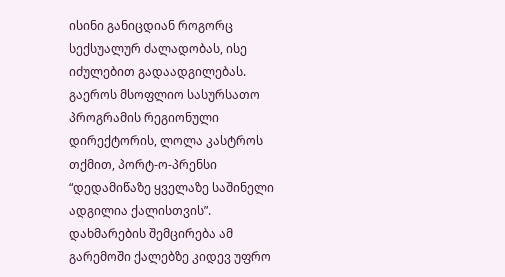ისინი განიცდიან როგორც სექსუალურ ძალადობას, ისე იძულებით გადაადგილებას.
გაეროს მსოფლიო სასურსათო პროგრამის რეგიონული დირექტორის, ლოლა კასტროს თქმით, პორტ-ო-პრენსი “დედამიწაზე ყველაზე საშინელი ადგილია ქალისთვის”.
დახმარების შემცირება ამ გარემოში ქალებზე კიდევ უფრო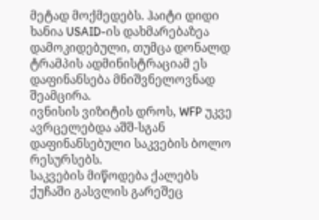მეტად მოქმედებს. ჰაიტი დიდი ხანია USAID-ის დახმარებაზეა დამოკიდებული, თუმცა დონალდ ტრამპის ადმინისტრაციამ ეს დაფინანსება მნიშვნელოვნად შეამცირა.
ივნისის ვიზიტის დროს, WFP უკვე ავრცელებდა აშშ-სგან დაფინანსებული საკვების ბოლო რესურსებს.
საკვების მიწოდება ქალებს ქუჩაში გასვლის გარეშეც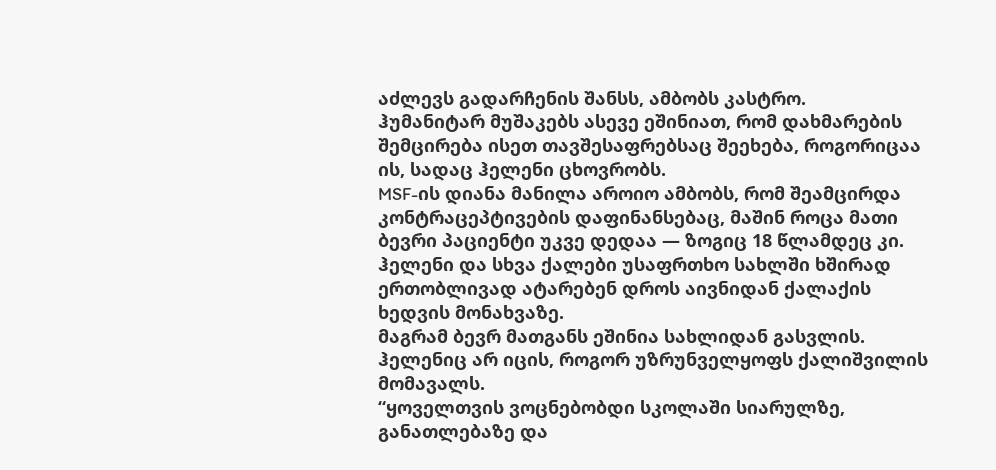აძლევს გადარჩენის შანსს, ამბობს კასტრო.
ჰუმანიტარ მუშაკებს ასევე ეშინიათ, რომ დახმარების შემცირება ისეთ თავშესაფრებსაც შეეხება, როგორიცაა ის, სადაც ჰელენი ცხოვრობს.
MSF-ის დიანა მანილა აროიო ამბობს, რომ შეამცირდა კონტრაცეპტივების დაფინანსებაც, მაშინ როცა მათი ბევრი პაციენტი უკვე დედაა — ზოგიც 18 წლამდეც კი.
ჰელენი და სხვა ქალები უსაფრთხო სახლში ხშირად ერთობლივად ატარებენ დროს აივნიდან ქალაქის ხედვის მონახვაზე.
მაგრამ ბევრ მათგანს ეშინია სახლიდან გასვლის. ჰელენიც არ იცის, როგორ უზრუნველყოფს ქალიშვილის მომავალს.
“ყოველთვის ვოცნებობდი სკოლაში სიარულზე, განათლებაზე და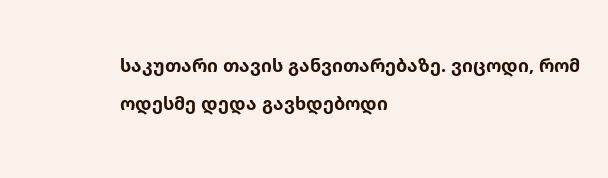საკუთარი თავის განვითარებაზე. ვიცოდი, რომ ოდესმე დედა გავხდებოდი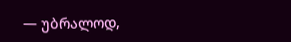— უბრალოდ,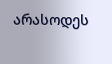არასოდეს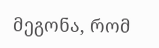მეგონა, რომ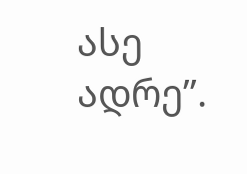ასე ადრე”.